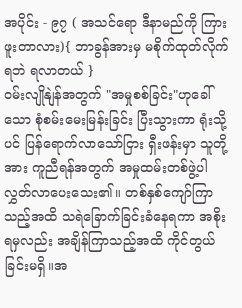အပိုင်း - ၉၇ ( အသင်ရော ဒီနာမည်ကို ကြားဖူးတာလား){ ဘာခွန်အားမှ မစိုက်ထုတ်လိုက်ရဘဲ ရလာတယ် }
ဝမ်းလျိုနျဲန်အတွက် "အမှုစစ်ခြင်း"ဟုခေါ်သော စုံစမ်းမေးမြန်းခြင်း ပြီးသွားကာ ရုံးသို့ပင် ပြန်ရောက်လာသော်ငြား ရှီးဖန်းမှာ သူတို့အား ကူညီရန်အတွက် အမှုထမ်းတစ်ဖွဲ့ပါ လွှတ်လာပေးသေး၏။ တစ်နှစ်ကျော်ကြာသည့်အထိ သရဲခြောက်ခြင်းခံနေရကာ အစိုးရမှလည်း အချိန်ကြာသည့်အထိ ကိုင်တွယ်ခြင်းမရှိ။အ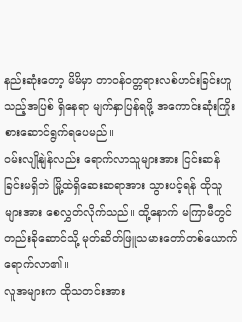နည်းဆုံးတော့ မိမိမှာ တာဝန်ဝတ္တရားလစ်ဟင်းခြင်းဟူသည့်အပြစ် ရှိနေရာ မျက်နှာပြန်ရဖို့ အကောင်းဆုံးကြိုးစားဆောင်ရွက်ရပေမည်။
ဝမ်းလျိုနျဲန်လည်း ရောက်လာသူများအား ငြင်းဆန်ခြင်းမရှိဘဲ မြို့ထဲရှိဆေးဆရာအား သွားပင့်ရန် ထိုသူများအား စေလွှတ်လိုက်သည်။ ထို့နောက် မကြာမီတွင် တည်းခိုဆောင်သို့ မုတ်ဆိတ်ဖြူသမားတော်တစ်ယောက် ရောက်လာ၏။
လူအများက ထိုသတင်းအား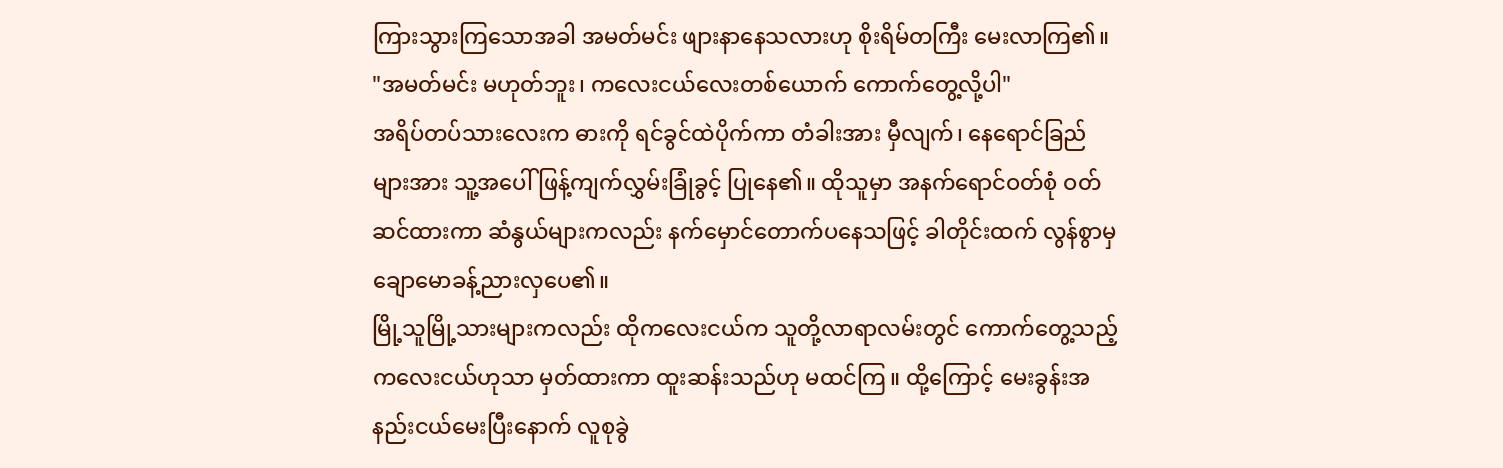ကြားသွားကြသောအခါ အမတ်မင်း ဖျားနာနေသလားဟု စိုးရိမ်တကြီး မေးလာကြ၏။
"အမတ်မင်း မဟုတ်ဘူး၊ ကလေးငယ်လေးတစ်ယောက် ကောက်တွေ့လို့ပါ"
အရိပ်တပ်သားလေးက ဓားကို ရင်ခွင်ထဲပိုက်ကာ တံခါးအား မှီလျက်၊ နေရောင်ခြည်များအား သူ့အပေါ် ဖြန့်ကျက်လွှမ်းခြုံခွင့် ပြုနေ၏။ ထိုသူမှာ အနက်ရောင်ဝတ်စုံ ဝတ်ဆင်ထားကာ ဆံနွယ်များကလည်း နက်မှောင်တောက်ပနေသဖြင့် ခါတိုင်းထက် လွန်စွာမှ ချောမောခန့်ညားလှပေ၏။
မြို့သူမြို့သားများကလည်း ထိုကလေးငယ်က သူတို့လာရာလမ်းတွင် ကောက်တွေ့သည့်ကလေးငယ်ဟုသာ မှတ်ထားကာ ထူးဆန်းသည်ဟု မထင်ကြ။ ထို့ကြောင့် မေးခွန်းအနည်းငယ်မေးပြီးနောက် လူစုခွဲ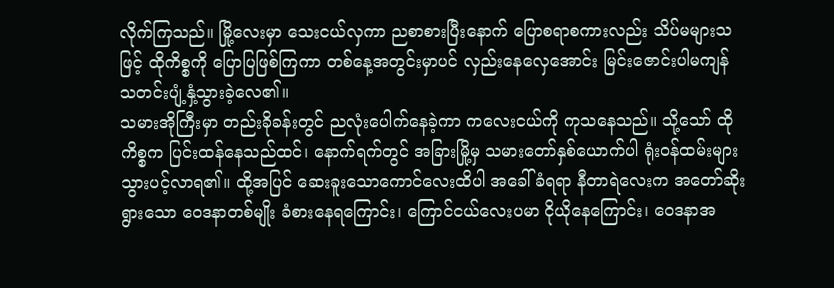လိုက်ကြသည်။ မြို့လေးမှာ သေးငယ်လှကာ ညစာစားပြီးနောက် ပြောစရာစကားလည်း သိပ်မများသဖြင့် ထိုကိစ္စကို ပြောပြဖြစ်ကြကာ တစ်နေ့အတွင်းမှာပင် လှည်းနေလှေအောင်း မြင်းဇောင်းပါမကျန် သတင်းပျံ့နှံ့သွားခဲ့လေ၏။
သမားအိုကြီးမှာ တည်းခိုခန်းတွင် ညလုံးပေါက်နေခဲ့ကာ ကလေးငယ်ကို ကုသနေသည်။ သို့သော် ထိုကိစ္စက ပြင်းထန်နေသည်ထင်၊ နောက်ရက်တွင် အခြားမြို့မှ သမားတော်နှစ်ယောက်ပါ ရုံးဝန်ထမ်းများ သွားပင့်လာရ၏။ ထို့အပြင် ဆေးခူးသောကောင်လေးထိပါ အခေါ်ခံရရာ နီတာရဲလေးက အတော်ဆိုးရွားသော ဝေဒနာတစ်မျိုး ခံစားနေရကြောင်း၊ ကြောင်ငယ်လေးပမာ ငိုယိုနေကြောင်း၊ ဝေဒနာအ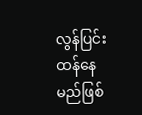လွန်ပြင်းထန်နေမည်ဖြစ်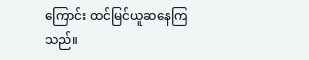ကြောင်း ထင်မြင်ယူဆနေကြသည်။